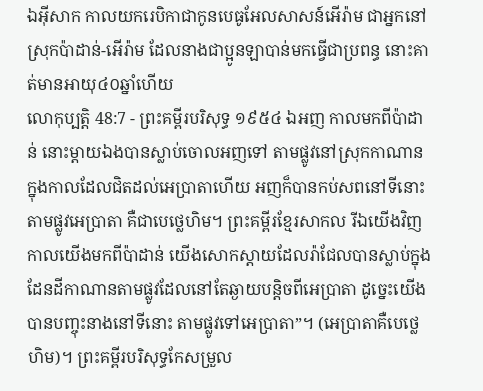ឯអ៊ីសាក កាលយករេបិកាជាកូនបេធូអែលសាសន៍អើរ៉ាម ជាអ្នកនៅស្រុកប៉ាដាន់-អើរ៉ាម ដែលនាងជាប្អូនឡាបាន់មកធ្វើជាប្រពន្ធ នោះគាត់មានអាយុ៤០ឆ្នាំហើយ
លោកុប្បត្តិ 48:7 - ព្រះគម្ពីរបរិសុទ្ធ ១៩៥៤ ឯអញ កាលមកពីប៉ាដាន់ នោះម្តាយឯងបានស្លាប់ចោលអញទៅ តាមផ្លូវនៅស្រុកកាណាន ក្នុងកាលដែលជិតដល់អេប្រាតាហើយ អញក៏បានកប់សពនៅទីនោះតាមផ្លូវអេប្រាតា គឺជាបេថ្លេហិម។ ព្រះគម្ពីរខ្មែរសាកល រីឯយើងវិញ កាលយើងមកពីប៉ាដាន់ យើងសោកស្ដាយដែលរ៉ាជែលបានស្លាប់ក្នុងដែនដីកាណានតាមផ្លូវដែលនៅតែឆ្ងាយបន្តិចពីអេប្រាតា ដូច្នេះយើងបានបញ្ចុះនាងនៅទីនោះ តាមផ្លូវទៅអេប្រាតា”។ (អេប្រាតាគឺបេថ្លេហិម)។ ព្រះគម្ពីរបរិសុទ្ធកែសម្រួល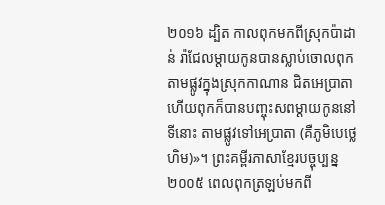២០១៦ ដ្បិត កាលពុកមកពីស្រុកប៉ាដាន់ រ៉ាជែលម្តាយកូនបានស្លាប់ចោលពុក តាមផ្លូវក្នុងស្រុកកាណាន ជិតអេប្រាតា ហើយពុកក៏បានបញ្ចុះសពម្ដាយកូននៅទីនោះ តាមផ្លូវទៅអេប្រាតា (គឺភូមិបេថ្លេហិម)»។ ព្រះគម្ពីរភាសាខ្មែរបច្ចុប្បន្ន ២០០៥ ពេលពុកត្រឡប់មកពី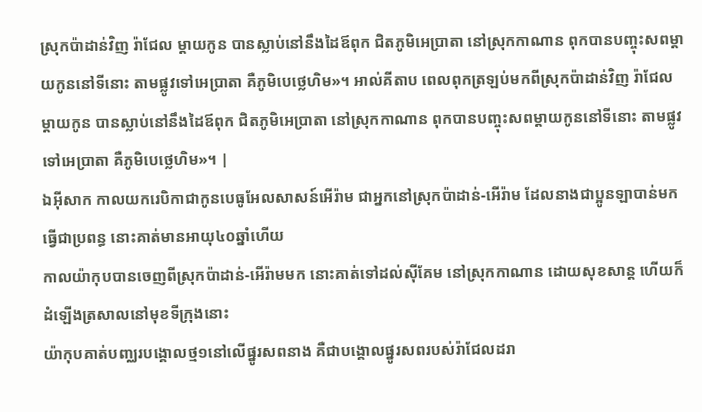ស្រុកប៉ាដាន់វិញ រ៉ាជែល ម្ដាយកូន បានស្លាប់នៅនឹងដៃឪពុក ជិតភូមិអេប្រាតា នៅស្រុកកាណាន ពុកបានបញ្ចុះសពម្ដាយកូននៅទីនោះ តាមផ្លូវទៅអេប្រាតា គឺភូមិបេថ្លេហិម»។ អាល់គីតាប ពេលពុកត្រឡប់មកពីស្រុកប៉ាដាន់វិញ រ៉ាជែល ម្តាយកូន បានស្លាប់នៅនឹងដៃឪពុក ជិតភូមិអេប្រាតា នៅស្រុកកាណាន ពុកបានបញ្ចុះសពម្តាយកូននៅទីនោះ តាមផ្លូវទៅអេប្រាតា គឺភូមិបេថ្លេហិម»។ |
ឯអ៊ីសាក កាលយករេបិកាជាកូនបេធូអែលសាសន៍អើរ៉ាម ជាអ្នកនៅស្រុកប៉ាដាន់-អើរ៉ាម ដែលនាងជាប្អូនឡាបាន់មកធ្វើជាប្រពន្ធ នោះគាត់មានអាយុ៤០ឆ្នាំហើយ
កាលយ៉ាកុបបានចេញពីស្រុកប៉ាដាន់-អើរ៉ាមមក នោះគាត់ទៅដល់ស៊ីគែម នៅស្រុកកាណាន ដោយសុខសាន្ត ហើយក៏ដំឡើងត្រសាលនៅមុខទីក្រុងនោះ
យ៉ាកុបគាត់បញ្ឈរបង្គោលថ្ម១នៅលើផ្នូរសពនាង គឺជាបង្គោលផ្នូរសពរបស់រ៉ាជែលដរា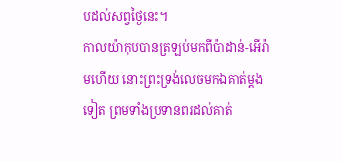បដល់សព្វថ្ងៃនេះ។
កាលយ៉ាកុបបានត្រឡប់មកពីប៉ាដាន់-អើរ៉ាមហើយ នោះព្រះទ្រង់លេចមកឯគាត់ម្តងទៀត ព្រមទាំងប្រទានពរដល់គាត់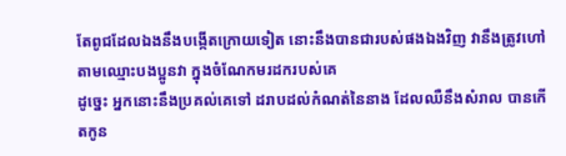តែពូជដែលឯងនឹងបង្កើតក្រោយទៀត នោះនឹងបានជារបស់ផងឯងវិញ វានឹងត្រូវហៅតាមឈ្មោះបងប្អូនវា ក្នុងចំណែកមរដករបស់គេ
ដូច្នេះ អ្នកនោះនឹងប្រគល់គេទៅ ដរាបដល់កំណត់នៃនាង ដែលឈឺនឹងសំរាល បានកើតកូន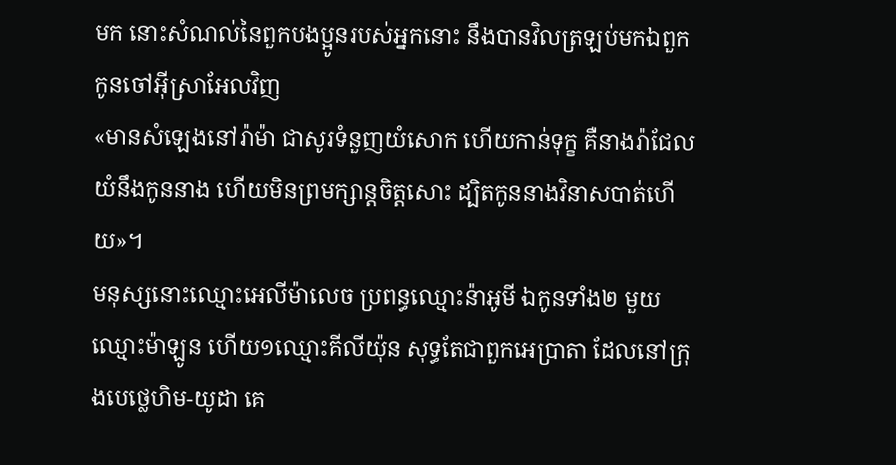មក នោះសំណល់នៃពួកបងប្អូនរបស់អ្នកនោះ នឹងបានវិលត្រឡប់មកឯពួកកូនចៅអ៊ីស្រាអែលវិញ
«មានសំឡេងនៅរ៉ាម៉ា ជាសូរទំនួញយំសោក ហើយកាន់ទុក្ខ គឺនាងរ៉ាជែលយំនឹងកូននាង ហើយមិនព្រមក្សាន្តចិត្តសោះ ដ្បិតកូននាងវិនាសបាត់ហើយ»។
មនុស្សនោះឈ្មោះអេលីម៉ាលេច ប្រពន្ធឈ្មោះន៉ាអូមី ឯកូនទាំង២ មួយឈ្មោះម៉ាឡូន ហើយ១ឈ្មោះគីលីយ៉ុន សុទ្ធតែជាពួកអេប្រាតា ដែលនៅក្រុងបេថ្លេហិម-យូដា គេ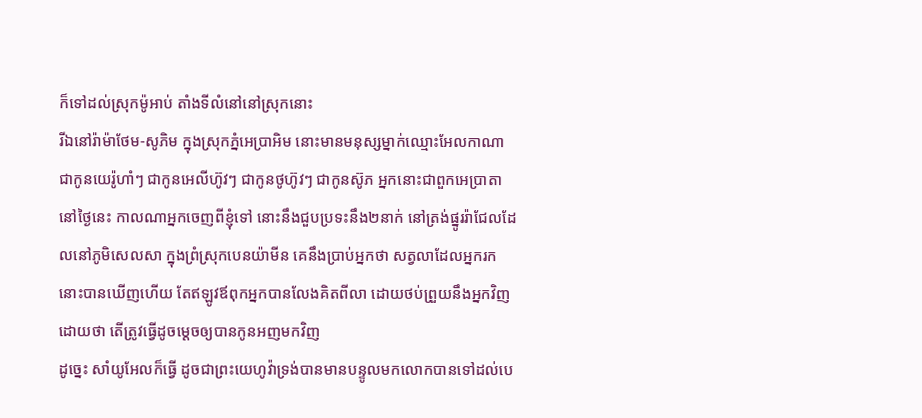ក៏ទៅដល់ស្រុកម៉ូអាប់ តាំងទីលំនៅនៅស្រុកនោះ
រីឯនៅរ៉ាម៉ាថែម-សូភិម ក្នុងស្រុកភ្នំអេប្រាអិម នោះមានមនុស្សម្នាក់ឈ្មោះអែលកាណា ជាកូនយេរ៉ូហាំៗ ជាកូនអេលីហ៊ូវៗ ជាកូនថូហ៊ូវៗ ជាកូនស៊ូភ អ្នកនោះជាពួកអេប្រាតា
នៅថ្ងៃនេះ កាលណាអ្នកចេញពីខ្ញុំទៅ នោះនឹងជួបប្រទះនឹង២នាក់ នៅត្រង់ផ្នូររ៉ាជែលដែលនៅភូមិសេលសា ក្នុងព្រំស្រុកបេនយ៉ាមីន គេនឹងប្រាប់អ្នកថា សត្វលាដែលអ្នករក នោះបានឃើញហើយ តែឥឡូវឪពុកអ្នកបានលែងគិតពីលា ដោយថប់ព្រួយនឹងអ្នកវិញ ដោយថា តើត្រូវធ្វើដូចម្តេចឲ្យបានកូនអញមកវិញ
ដូច្នេះ សាំយូអែលក៏ធ្វើ ដូចជាព្រះយេហូវ៉ាទ្រង់បានមានបន្ទូលមកលោកបានទៅដល់បេ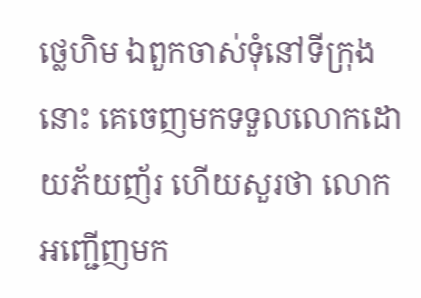ថ្លេហិម ឯពួកចាស់ទុំនៅទីក្រុងនោះ គេចេញមកទទួលលោកដោយភ័យញ័រ ហើយសួរថា លោកអញ្ជើញមក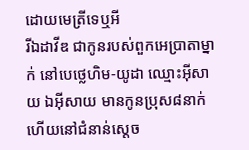ដោយមេត្រីទេឬអី
រីឯដាវីឌ ជាកូនរបស់ពួកអេប្រាតាម្នាក់ នៅបេថ្លេហិម-យូដា ឈ្មោះអ៊ីសាយ ឯអ៊ីសាយ មានកូនប្រុស៨នាក់ ហើយនៅជំនាន់ស្តេច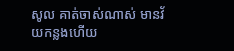សូល គាត់ចាស់ណាស់ មានវ័យកន្លងហើយ